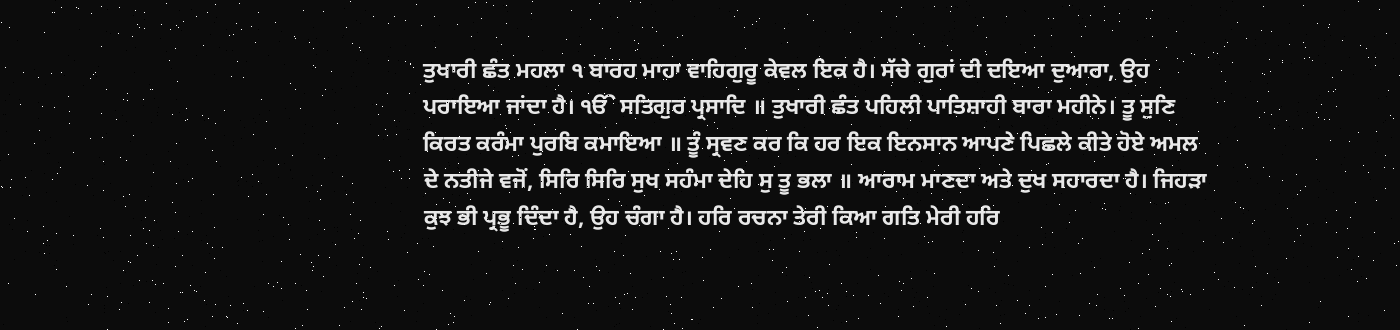ਤੁਖਾਰੀ ਛੰਤ ਮਹਲਾ ੧ ਬਾਰਹ ਮਾਹਾ ਵਾਹਿਗੁਰੂ ਕੇਵਲ ਇਕ ਹੈ। ਸੱਚੇ ਗੁਰਾਂ ਦੀ ਦਇਆ ਦੁਆਰਾ, ਉਹ ਪਰਾਇਆ ਜਾਂਦਾ ਹੈ। ੴ ਸਤਿਗੁਰ ਪ੍ਰਸਾਦਿ ॥ ਤੁਖਾਰੀ ਛੰਤ ਪਹਿਲੀ ਪਾਤਿਸ਼ਾਹੀ ਬਾਰਾ ਮਹੀਨੇ। ਤੂ ਸੁਣਿ ਕਿਰਤ ਕਰੰਮਾ ਪੁਰਬਿ ਕਮਾਇਆ ॥ ਤੂੰ ਸ੍ਰਵਣ ਕਰ ਕਿ ਹਰ ਇਕ ਇਨਸਾਨ ਆਪਣੇ ਪਿਛਲੇ ਕੀਤੇ ਹੋਏ ਅਮਲ ਦੇ ਨਤੀਜੇ ਵਜੋਂ, ਸਿਰਿ ਸਿਰਿ ਸੁਖ ਸਹੰਮਾ ਦੇਹਿ ਸੁ ਤੂ ਭਲਾ ॥ ਆਰਾਮ ਮਾਣਦਾ ਅਤੇ ਦੁਖ ਸਹਾਰਦਾ ਹੈ। ਜਿਹੜਾ ਕੁਝ ਭੀ ਪ੍ਰਭੂ ਦਿੰਦਾ ਹੈ, ਉਹ ਚੰਗਾ ਹੈ। ਹਰਿ ਰਚਨਾ ਤੇਰੀ ਕਿਆ ਗਤਿ ਮੇਰੀ ਹਰਿ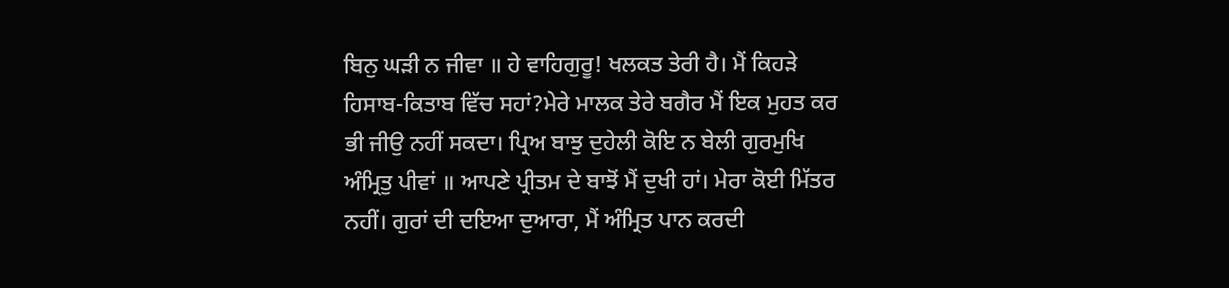ਬਿਨੁ ਘੜੀ ਨ ਜੀਵਾ ॥ ਹੇ ਵਾਹਿਗੁਰੂ! ਖਲਕਤ ਤੇਰੀ ਹੈ। ਮੈਂ ਕਿਹੜੇ ਹਿਸਾਬ-ਕਿਤਾਬ ਵਿੱਚ ਸਹਾਂ?ਮੇਰੇ ਮਾਲਕ ਤੇਰੇ ਬਗੈਰ ਮੈਂ ਇਕ ਮੁਹਤ ਕਰ ਭੀ ਜੀਉ ਨਹੀਂ ਸਕਦਾ। ਪ੍ਰਿਅ ਬਾਝੁ ਦੁਹੇਲੀ ਕੋਇ ਨ ਬੇਲੀ ਗੁਰਮੁਖਿ ਅੰਮ੍ਰਿਤੁ ਪੀਵਾਂ ॥ ਆਪਣੇ ਪ੍ਰੀਤਮ ਦੇ ਬਾਝੋਂ ਮੈਂ ਦੁਖੀ ਹਾਂ। ਮੇਰਾ ਕੋਈ ਮਿੱਤਰ ਨਹੀਂ। ਗੁਰਾਂ ਦੀ ਦਇਆ ਦੁਆਰਾ, ਮੈਂ ਅੰਮ੍ਰਿਤ ਪਾਨ ਕਰਦੀ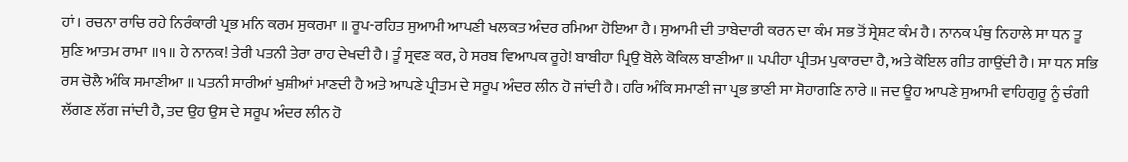ਹਾਂ। ਰਚਨਾ ਰਾਚਿ ਰਹੇ ਨਿਰੰਕਾਰੀ ਪ੍ਰਭ ਮਨਿ ਕਰਮ ਸੁਕਰਮਾ ॥ ਰੂਪ-ਰਹਿਤ ਸੁਆਮੀ ਆਪਣੀ ਖਲਕਤ ਅੰਦਰ ਰਮਿਆ ਹੋਇਆ ਹੈ। ਸੁਆਮੀ ਦੀ ਤਾਬੇਦਾਰੀ ਕਰਨ ਦਾ ਕੰਮ ਸਭ ਤੋਂ ਸ੍ਰੇਸ਼ਟ ਕੰਮ ਹੈ। ਨਾਨਕ ਪੰਥੁ ਨਿਹਾਲੇ ਸਾ ਧਨ ਤੂ ਸੁਣਿ ਆਤਮ ਰਾਮਾ ॥੧॥ ਹੇ ਨਾਨਕ! ਤੇਰੀ ਪਤਨੀ ਤੇਰਾ ਰਾਹ ਦੇਖਦੀ ਹੈ। ਤੂੰ ਸ੍ਰਵਣ ਕਰ, ਹੇ ਸਰਬ ਵਿਆਪਕ ਰੂਹੇ! ਬਾਬੀਹਾ ਪ੍ਰਿਉ ਬੋਲੇ ਕੋਕਿਲ ਬਾਣੀਆ ॥ ਪਪੀਹਾ ਪ੍ਰੀਤਮ ਪੁਕਾਰਦਾ ਹੈ, ਅਤੇ ਕੋਇਲ ਗੀਤ ਗਾਉਂਦੀ ਹੈ। ਸਾ ਧਨ ਸਭਿ ਰਸ ਚੋਲੈ ਅੰਕਿ ਸਮਾਣੀਆ ॥ ਪਤਨੀ ਸਾਰੀਆਂ ਖੁਸ਼ੀਆਂ ਮਾਣਦੀ ਹੈ ਅਤੇ ਆਪਣੇ ਪ੍ਰੀਤਮ ਦੇ ਸਰੂਪ ਅੰਦਰ ਲੀਨ ਹੋ ਜਾਂਦੀ ਹੈ। ਹਰਿ ਅੰਕਿ ਸਮਾਣੀ ਜਾ ਪ੍ਰਭ ਭਾਣੀ ਸਾ ਸੋਹਾਗਣਿ ਨਾਰੇ ॥ ਜਦ ਊਹ ਆਪਣੇ ਸੁਆਮੀ ਵਾਹਿਗੁਰੂ ਨੂੰ ਚੰਗੀ ਲੱਗਣ ਲੱਗ ਜਾਂਦੀ ਹੈ, ਤਦ ਉਹ ਉਸ ਦੇ ਸਰੂਪ ਅੰਦਰ ਲੀਨ ਹੋ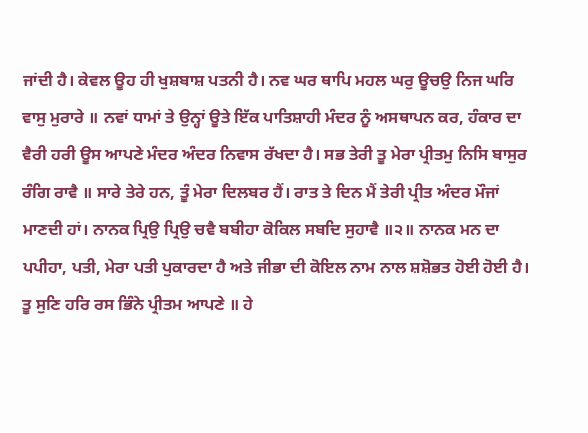ਜਾਂਦੀ ਹੈ। ਕੇਵਲ ਊਹ ਹੀ ਖੁਸ਼ਬਾਸ਼ ਪਤਨੀ ਹੈ। ਨਵ ਘਰ ਥਾਪਿ ਮਹਲ ਘਰੁ ਊਚਉ ਨਿਜ ਘਰਿ ਵਾਸੁ ਮੁਰਾਰੇ ॥ ਨਵਾਂ ਧਾਮਾਂ ਤੇ ਉਨ੍ਹਾਂ ਊਤੇ ਇੱਕ ਪਾਤਿਸ਼ਾਹੀ ਮੰਦਰ ਨੂੰ ਅਸਥਾਪਨ ਕਰ, ਹੰਕਾਰ ਦਾ ਵੈਰੀ ਹਰੀ ਊਸ ਆਪਣੇ ਮੰਦਰ ਅੰਦਰ ਨਿਵਾਸ ਰੱਖਦਾ ਹੈ। ਸਭ ਤੇਰੀ ਤੂ ਮੇਰਾ ਪ੍ਰੀਤਮੁ ਨਿਸਿ ਬਾਸੁਰ ਰੰਗਿ ਰਾਵੈ ॥ ਸਾਰੇ ਤੇਰੇ ਹਨ, ਤੂੰ ਮੇਰਾ ਦਿਲਬਰ ਹੈਂ। ਰਾਤ ਤੇ ਦਿਨ ਮੈਂ ਤੇਰੀ ਪ੍ਰੀਤ ਅੰਦਰ ਮੌਜਾਂ ਮਾਣਦੀ ਹਾਂ। ਨਾਨਕ ਪ੍ਰਿਉ ਪ੍ਰਿਉ ਚਵੈ ਬਬੀਹਾ ਕੋਕਿਲ ਸਬਦਿ ਸੁਹਾਵੈ ॥੨॥ ਨਾਨਕ ਮਨ ਦਾ ਪਪੀਹਾ, ਪਤੀ, ਮੇਰਾ ਪਤੀ ਪੁਕਾਰਦਾ ਹੈ ਅਤੇ ਜੀਭਾ ਦੀ ਕੋਇਲ ਨਾਮ ਨਾਲ ਸ਼ਸ਼ੋਭਤ ਹੋਈ ਹੋਈ ਹੈ। ਤੂ ਸੁਣਿ ਹਰਿ ਰਸ ਭਿੰਨੇ ਪ੍ਰੀਤਮ ਆਪਣੇ ॥ ਹੇ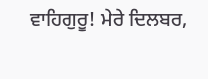ਵਾਹਿਗੁਰੂ! ਮੇਰੇ ਦਿਲਬਰ,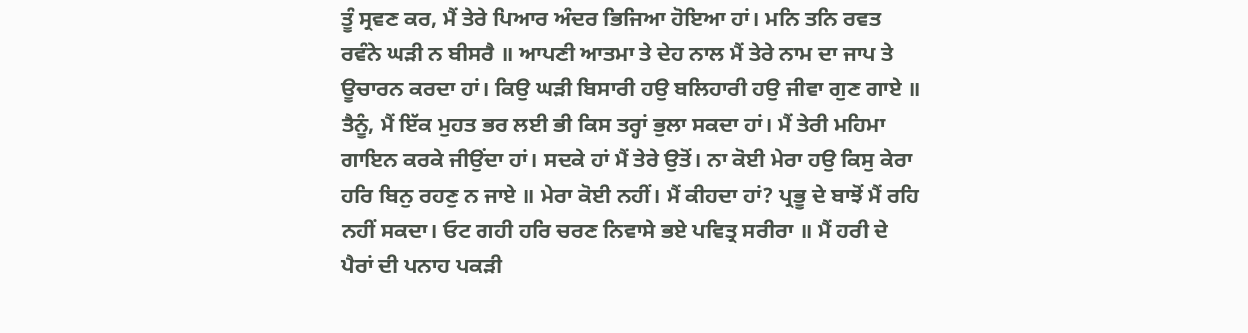ਤੂੰ ਸ੍ਰਵਣ ਕਰ, ਮੈਂ ਤੇਰੇ ਪਿਆਰ ਅੰਦਰ ਭਿਜਿਆ ਹੋਇਆ ਹਾਂ। ਮਨਿ ਤਨਿ ਰਵਤ ਰਵੰਨੇ ਘੜੀ ਨ ਬੀਸਰੈ ॥ ਆਪਣੀ ਆਤਮਾ ਤੇ ਦੇਹ ਨਾਲ ਮੈਂ ਤੇਰੇ ਨਾਮ ਦਾ ਜਾਪ ਤੇ ਊਚਾਰਨ ਕਰਦਾ ਹਾਂ। ਕਿਉ ਘੜੀ ਬਿਸਾਰੀ ਹਉ ਬਲਿਹਾਰੀ ਹਉ ਜੀਵਾ ਗੁਣ ਗਾਏ ॥ ਤੈਨੂੰ, ਮੈਂ ਇੱਕ ਮੁਹਤ ਭਰ ਲਈ ਭੀ ਕਿਸ ਤਰ੍ਹਾਂ ਭੁਲਾ ਸਕਦਾ ਹਾਂ। ਮੈਂ ਤੇਰੀ ਮਹਿਮਾ ਗਾਇਨ ਕਰਕੇ ਜੀਉਂਦਾ ਹਾਂ। ਸਦਕੇ ਹਾਂ ਮੈਂ ਤੇਰੇ ਉਤੋਂ। ਨਾ ਕੋਈ ਮੇਰਾ ਹਉ ਕਿਸੁ ਕੇਰਾ ਹਰਿ ਬਿਨੁ ਰਹਣੁ ਨ ਜਾਏ ॥ ਮੇਰਾ ਕੋਈ ਨਹੀਂ। ਮੈਂ ਕੀਹਦਾ ਹਾਂ? ਪ੍ਰਭੂ ਦੇ ਬਾਝੋਂ ਮੈਂ ਰਹਿ ਨਹੀਂ ਸਕਦਾ। ਓਟ ਗਹੀ ਹਰਿ ਚਰਣ ਨਿਵਾਸੇ ਭਏ ਪਵਿਤ੍ਰ ਸਰੀਰਾ ॥ ਮੈਂ ਹਰੀ ਦੇ ਪੈਰਾਂ ਦੀ ਪਨਾਹ ਪਕੜੀ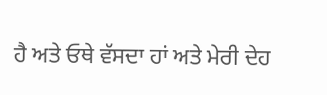ਹੈ ਅਤੇ ਓਥੇ ਵੱਸਦਾ ਹਾਂ ਅਤੇ ਮੇਰੀ ਦੇਹ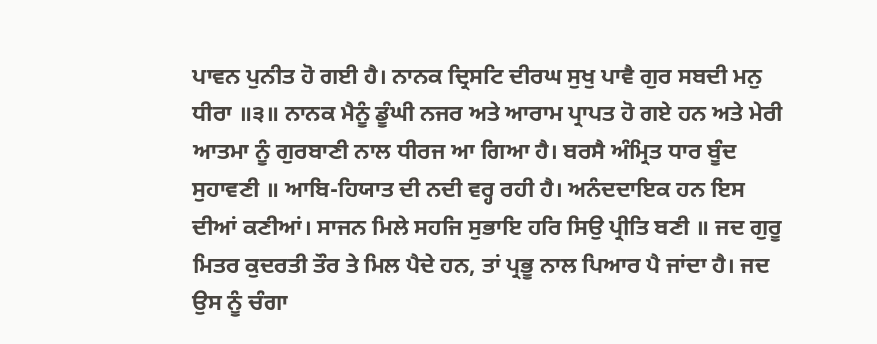ਪਾਵਨ ਪੁਨੀਤ ਹੋ ਗਈ ਹੈ। ਨਾਨਕ ਦ੍ਰਿਸਟਿ ਦੀਰਘ ਸੁਖੁ ਪਾਵੈ ਗੁਰ ਸਬਦੀ ਮਨੁ ਧੀਰਾ ॥੩॥ ਨਾਨਕ ਮੈਨੂੰ ਡੂੰਘੀ ਨਜਰ ਅਤੇ ਆਰਾਮ ਪ੍ਰਾਪਤ ਹੋ ਗਏ ਹਨ ਅਤੇ ਮੇਰੀ ਆਤਮਾ ਨੂੰ ਗੁਰਬਾਣੀ ਨਾਲ ਧੀਰਜ ਆ ਗਿਆ ਹੈ। ਬਰਸੈ ਅੰਮ੍ਰਿਤ ਧਾਰ ਬੂੰਦ ਸੁਹਾਵਣੀ ॥ ਆਬਿ-ਹਿਯਾਤ ਦੀ ਨਦੀ ਵਰ੍ਹ ਰਹੀ ਹੈ। ਅਨੰਦਦਾਇਕ ਹਨ ਇਸ ਦੀਆਂ ਕਣੀਆਂ। ਸਾਜਨ ਮਿਲੇ ਸਹਜਿ ਸੁਭਾਇ ਹਰਿ ਸਿਉ ਪ੍ਰੀਤਿ ਬਣੀ ॥ ਜਦ ਗੁਰੂ ਮਿਤਰ ਕੁਦਰਤੀ ਤੌਰ ਤੇ ਮਿਲ ਪੈਦੇ ਹਨ, ਤਾਂ ਪ੍ਰਭੂ ਨਾਲ ਪਿਆਰ ਪੈ ਜਾਂਦਾ ਹੈ। ਜਦ ਉਸ ਨੂੰ ਚੰਗਾ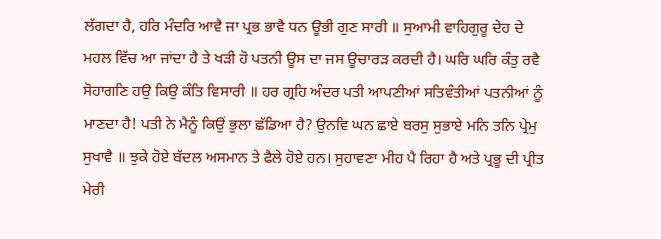ਲੱਗਦਾ ਹੈ, ਹਰਿ ਮੰਦਰਿ ਆਵੈ ਜਾ ਪ੍ਰਭ ਭਾਵੈ ਧਨ ਊਭੀ ਗੁਣ ਸਾਰੀ ॥ ਸੁਆਮੀ ਵਾਹਿਗੁਰੂ ਦੇਹ ਦੇ ਮਹਲ ਵਿੱਚ ਆ ਜਾਂਦਾ ਹੈ ਤੇ ਖੜੀ ਹੋ ਪਤਨੀ ਊਸ ਦਾ ਜਸ ਊਚਾਰੜ ਕਰਦੀ ਹੈ। ਘਰਿ ਘਰਿ ਕੰਤੁ ਰਵੈ ਸੋਹਾਗਣਿ ਹਉ ਕਿਉ ਕੰਤਿ ਵਿਸਾਰੀ ॥ ਹਰ ਗ੍ਰਹਿ ਅੰਦਰ ਪਤੀ ਆਪਣੀਆਂ ਸਤਿਵੰਤੀਆਂ ਪਤਨੀਆਂ ਨੂੰ ਮਾਣਦਾ ਹੈ! ਪਤੀ ਨੇ ਮੈਨੂੰ ਕਿਉਂ ਭੁਲਾ ਛੱਡਿਆ ਹੈ? ਉਨਵਿ ਘਨ ਛਾਏ ਬਰਸੁ ਸੁਭਾਏ ਮਨਿ ਤਨਿ ਪ੍ਰੇਮੁ ਸੁਖਾਵੈ ॥ ਝੁਕੇ ਹੋਏ ਬੱਦਲ ਅਸਮਾਨ ਤੇ ਫੈਲੇ ਹੋਏ ਹਨ। ਸੁਹਾਵਣਾ ਮੀਹ ਪੈ ਰਿਹਾ ਹੈ ਅਤੇ ਪ੍ਰਭੂ ਦੀ ਪ੍ਰੀਤ ਮੇਰੀ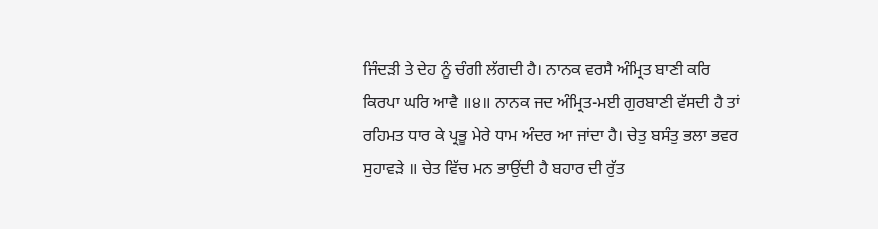ਜਿੰਦੜੀ ਤੇ ਦੇਹ ਨੂੰ ਚੰਗੀ ਲੱਗਦੀ ਹੈ। ਨਾਨਕ ਵਰਸੈ ਅੰਮ੍ਰਿਤ ਬਾਣੀ ਕਰਿ ਕਿਰਪਾ ਘਰਿ ਆਵੈ ॥੪॥ ਨਾਨਕ ਜਦ ਅੰਮ੍ਰਿਤ-ਮਈ ਗੁਰਬਾਣੀ ਵੱਸਦੀ ਹੈ ਤਾਂ ਰਹਿਮਤ ਧਾਰ ਕੇ ਪ੍ਰਭੂ ਮੇਰੇ ਧਾਮ ਅੰਦਰ ਆ ਜਾਂਦਾ ਹੈ। ਚੇਤੁ ਬਸੰਤੁ ਭਲਾ ਭਵਰ ਸੁਹਾਵੜੇ ॥ ਚੇਤ ਵਿੱਚ ਮਨ ਭਾਉਂਦੀ ਹੈ ਬਹਾਰ ਦੀ ਰੁੱਤ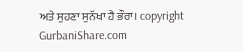ਅਤੇ ਸੁਹਣਾ ਸੁਨੱਖਾ ਹੈ ਭੌਰਾ। copyright GurbaniShare.com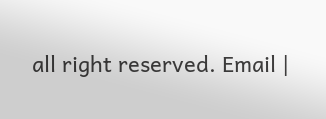all right reserved. Email |